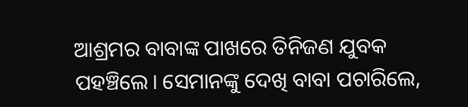ଆଶ୍ରମର ବାବାଙ୍କ ପାଖରେ ତିନିଜଣ ଯୁବକ ପହଞ୍ଚିଲେ। ସେମାନଙ୍କୁ ଦେଖି ବାବା ପଚାରିଲେ,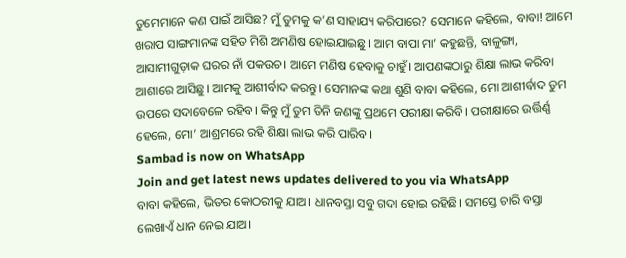ତୁମେମାନେ କଣ ପାଇଁ ଆସିଛ? ମୁଁ ତୁମକୁ କ’ଣ ସାହାଯ୍ୟ କରିପାରେ? ସେମାନେ କହିଲେ, ବାବା! ଆମେ ଖରାପ ସାଙ୍ଗମାନଙ୍କ ସହିତ ମିଶି ଅମଣିଷ ହୋଇଯାଇଛୁ। ଆମ ବାପା ମା’ କହୁଛନ୍ତି, ବାଳୁଙ୍ଗା, ଆସାମୀଗୁଡ଼ାକ ଘରର ନାଁ ପକଉଚ। ଆମେ ମଣିଷ ହେବାକୁ ଚାହୁଁ। ଆପଣଙ୍କଠାରୁ ଶିକ୍ଷା ଲାଭ କରିବା ଆଶାରେ ଆସିଛୁ। ଆମକୁ ଆଶୀର୍ବାଦ କରନ୍ତୁ। ସେମାନଙ୍କ କଥା ଶୁଣି ବାବା କହିଲେ, ମୋ ଆଶୀର୍ବାଦ ତୁମ ଉପରେ ସଦାବେଳେ ରହିବ। କିନ୍ତୁ ମୁଁ ତୁମ ତିନି ଜଣଙ୍କୁ ପ୍ରଥମେ ପରୀକ୍ଷା କରିବି। ପରୀକ୍ଷାରେ ଉର୍ତ୍ତିର୍ଣ୍ଣ ହେଲେ, ମୋ’ ଆଶ୍ରମରେ ରହି ଶିକ୍ଷା ଲାଭ କରି ପାରିବ।
Sambad is now on WhatsApp
Join and get latest news updates delivered to you via WhatsApp
ବାବା କହିଲେ, ଭିତର କୋଠରୀକୁ ଯାଅ। ଧାନବସ୍ତା ସବୁ ଗଦା ହୋଇ ରହିଛି। ସମସ୍ତେ ଚାରି ବସ୍ତା ଲେଖାଏଁ ଧାନ ନେଇ ଯାଅ।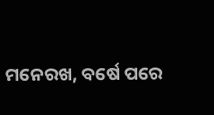ମନେରଖ, ବର୍ଷେ ପରେ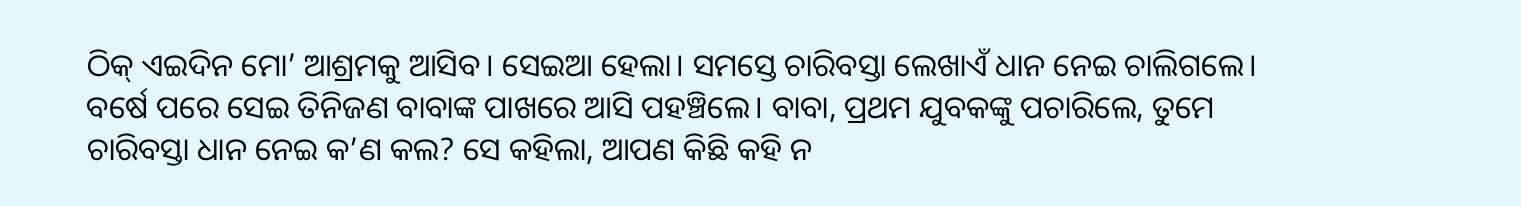ଠିକ୍ ଏଇଦିନ ମୋ’ ଆଶ୍ରମକୁ ଆସିବ। ସେଇଆ ହେଲା। ସମସ୍ତେ ଚାରିବସ୍ତା ଲେଖାଏଁ ଧାନ ନେଇ ଚାଲିଗଲେ।
ବର୍ଷେ ପରେ ସେଇ ତିନିଜଣ ବାବାଙ୍କ ପାଖରେ ଆସି ପହଞ୍ଚିଲେ। ବାବା, ପ୍ରଥମ ଯୁବକଙ୍କୁ ପଚାରିଲେ, ତୁମେ ଚାରିବସ୍ତା ଧାନ ନେଇ କ’ଣ କଲ? ସେ କହିଲା, ଆପଣ କିଛି କହି ନ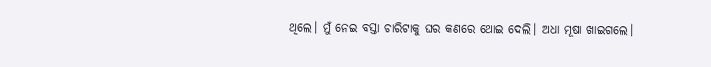ଥିଲେ। ମୁଁ ନେଇ ବସ୍ତା ଚାରିଟାକୁ ଘର କଣରେ ଥୋଇ ଦେଲି। ଅଧା ମୂଷା ଖାଇଗଲେ।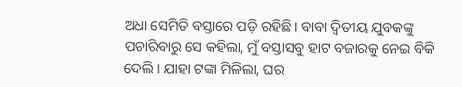ଅଧା ସେମିତି ବସ୍ତାରେ ପଡ଼ି ରହିଛି। ବାବା ଦ୍ୱିତୀୟ ଯୁବକଙ୍କୁ ପଚାରିବାରୁ ସେ କହିଲା, ମୁଁ ବସ୍ତାସବୁ ହାଟ ବଜାରକୁ ନେଇ ବିକି ଦେଲି। ଯାହା ଟଙ୍କା ମିଳିଲା, ଘର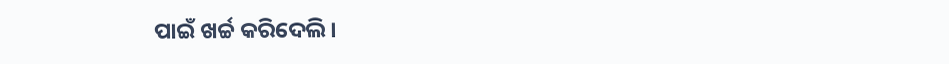ପାଇଁ ଖର୍ଚ୍ଚ କରିଦେଲି।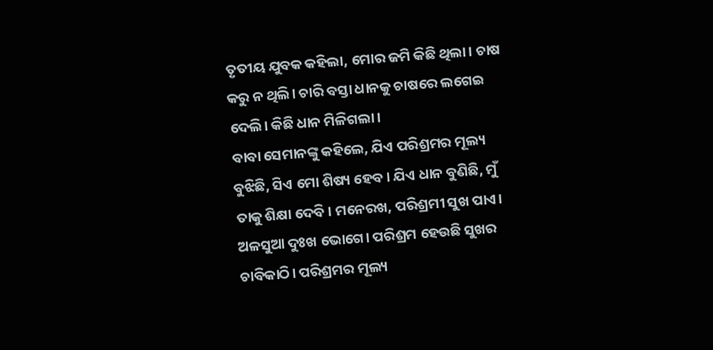ତୃତୀୟ ଯୁବକ କହିଲା, ମୋର ଜମି କିଛି ଥିଲା। ଚାଷ କରୁ ନ ଥିଲି। ଚାରି ବସ୍ତା ଧାନକୁ ଚାଷରେ ଲଗେଇ ଦେଲି। କିଛି ଧାନ ମିଳିଗଲା।
ବାବା ସେମାନଙ୍କୁ କହିଲେ, ଯିଏ ପରିଶ୍ରମର ମୂଲ୍ୟ ବୁଝିଛି, ସିଏ ମୋ ଶିଷ୍ୟ ହେବ। ଯିଏ ଧାନ ବୁଣିଛି, ମୁଁ ତାକୁ ଶିକ୍ଷା ଦେବି। ମନେରଖ, ପରିଶ୍ରମୀ ସୁଖ ପାଏ। ଅଳସୁଆ ଦୁଃଖ ଭୋଗେ। ପରିଶ୍ରମ ହେଉଛି ସୁଖର ଚାବିକାଠି। ପରିଶ୍ରମର ମୂଲ୍ୟ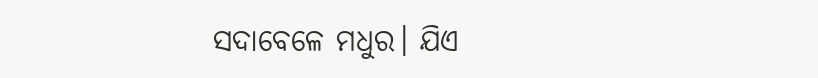ସଦାବେଳେ ମଧୁର। ଯିଏ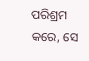ପରିଶ୍ରମ କରେ, ସେ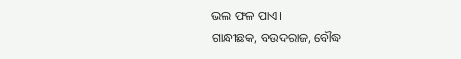ଭଲ ଫଳ ପାଏ।
ଗାନ୍ଧୀଛକ, ବଉଦରାଜ, ବୌଦ୍ଧ